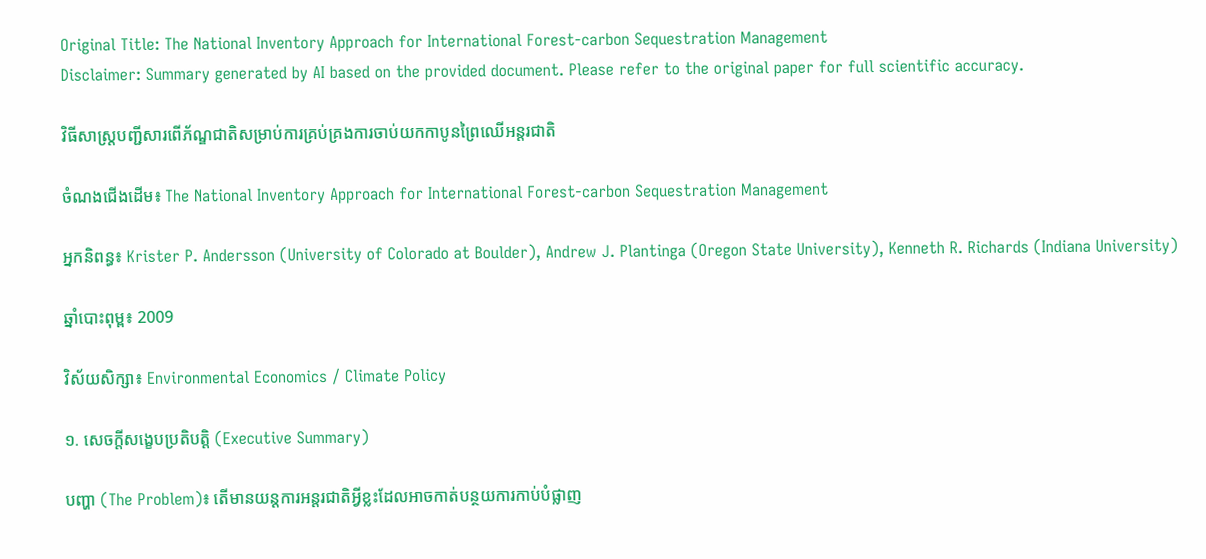Original Title: The National Inventory Approach for International Forest-carbon Sequestration Management
Disclaimer: Summary generated by AI based on the provided document. Please refer to the original paper for full scientific accuracy.

វិធីសាស្ត្របញ្ជីសារពើភ័ណ្ឌជាតិសម្រាប់ការគ្រប់គ្រងការចាប់យកកាបូនព្រៃឈើអន្តរជាតិ

ចំណងជើងដើម៖ The National Inventory Approach for International Forest-carbon Sequestration Management

អ្នកនិពន្ធ៖ Krister P. Andersson (University of Colorado at Boulder), Andrew J. Plantinga (Oregon State University), Kenneth R. Richards (Indiana University)

ឆ្នាំបោះពុម្ព៖ 2009

វិស័យសិក្សា៖ Environmental Economics / Climate Policy

១. សេចក្តីសង្ខេបប្រតិបត្តិ (Executive Summary)

បញ្ហា (The Problem)៖ តើមានយន្តការអន្តរជាតិអ្វីខ្លះដែលអាចកាត់បន្ថយការកាប់បំផ្លាញ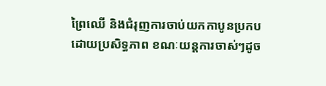ព្រៃឈើ និងជំរុញការចាប់យកកាបូនប្រកបដោយប្រសិទ្ធភាព ខណៈយន្តការចាស់ៗដូច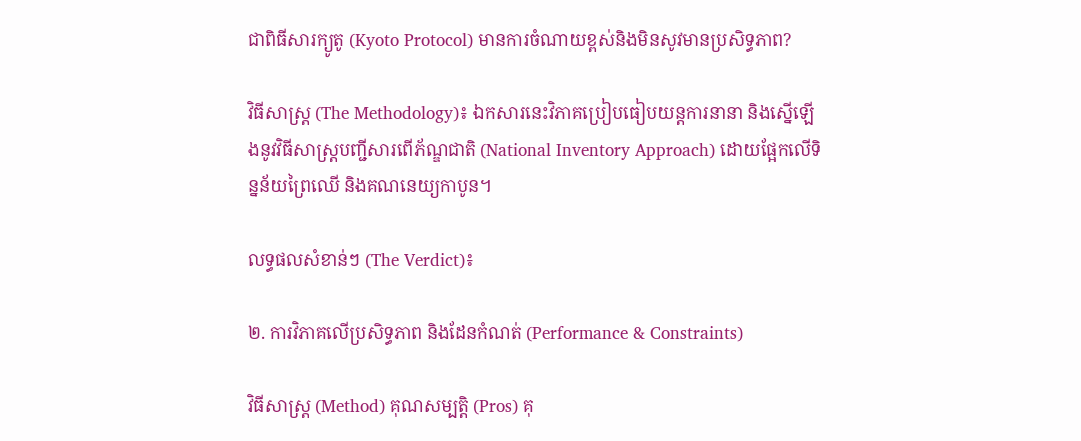ជាពិធីសារក្យូតូ (Kyoto Protocol) មានការចំណាយខ្ពស់និងមិនសូវមានប្រសិទ្ធភាព?

វិធីសាស្ត្រ (The Methodology)៖ ឯកសារនេះវិភាគប្រៀបធៀបយន្តការនានា និងស្នើឡើងនូវវិធីសាស្ត្របញ្ជីសារពើភ័ណ្ឌជាតិ (National Inventory Approach) ដោយផ្អែកលើទិន្នន័យព្រៃឈើ និងគណនេយ្យកាបូន។

លទ្ធផលសំខាន់ៗ (The Verdict)៖

២. ការវិភាគលើប្រសិទ្ធភាព និងដែនកំណត់ (Performance & Constraints)

វិធីសាស្ត្រ (Method) គុណសម្បត្តិ (Pros) គុ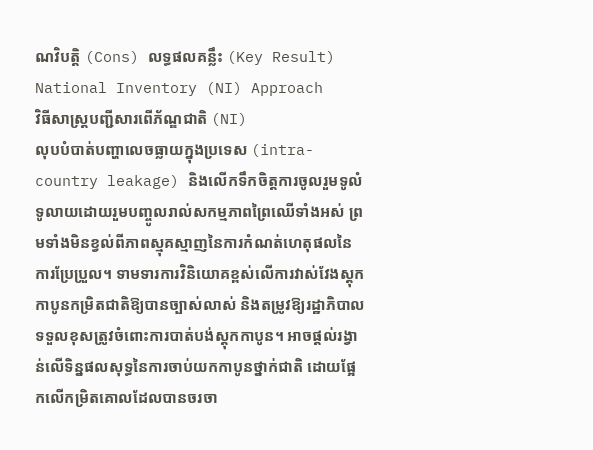ណវិបត្តិ (Cons) លទ្ធផលគន្លឹះ (Key Result)
National Inventory (NI) Approach
វិធីសាស្ត្របញ្ជីសារពើភ័ណ្ឌជាតិ (NI)
លុបបំបាត់បញ្ហាលេចធ្លាយក្នុងប្រទេស (intra-country leakage) និងលើកទឹកចិត្តការចូលរួមទូលំទូលាយដោយរួមបញ្ចូលរាល់សកម្មភាពព្រៃឈើទាំងអស់ ព្រមទាំងមិនខ្វល់ពីភាពស្មុគស្មាញនៃការកំណត់ហេតុផលនៃការប្រែប្រួល។ ទាមទារការវិនិយោគខ្ពស់លើការវាស់វែងស្តុកកាបូនកម្រិតជាតិឱ្យបានច្បាស់លាស់ និងតម្រូវឱ្យរដ្ឋាភិបាលទទួលខុសត្រូវចំពោះការបាត់បង់ស្តុកកាបូន។ អាចផ្តល់រង្វាន់លើទិន្នផលសុទ្ធនៃការចាប់យកកាបូនថ្នាក់ជាតិ ដោយផ្អែកលើកម្រិតគោលដែលបានចរចា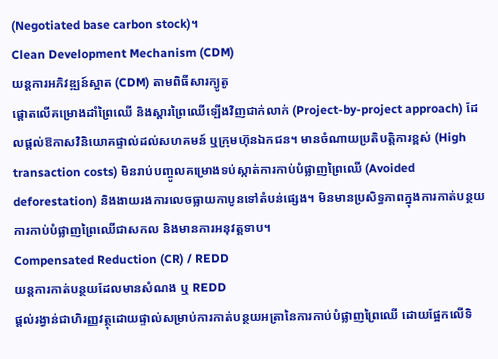(Negotiated base carbon stock)។
Clean Development Mechanism (CDM)
យន្តការអភិវឌ្ឍន៍ស្អាត (CDM) តាមពិធីសារក្យូតូ
ផ្តោតលើគម្រោងដាំព្រៃឈើ និងស្តារព្រៃឈើឡើងវិញជាក់លាក់ (Project-by-project approach) ដែលផ្តល់ឱកាសវិនិយោគផ្ទាល់ដល់សហគមន៍ ឬក្រុមហ៊ុនឯកជន។ មានចំណាយប្រតិបត្តិការខ្ពស់ (High transaction costs) មិនរាប់បញ្ចូលគម្រោងទប់ស្កាត់ការកាប់បំផ្លាញព្រៃឈើ (Avoided deforestation) និងងាយរងការលេចធ្លាយកាបូនទៅតំបន់ផ្សេង។ មិនមានប្រសិទ្ធភាពក្នុងការកាត់បន្ថយការកាប់បំផ្លាញព្រៃឈើជាសកល និងមានការអនុវត្តទាប។
Compensated Reduction (CR) / REDD
យន្តការកាត់បន្ថយដែលមានសំណង ឬ REDD
ផ្តល់រង្វាន់ជាហិរញ្ញវត្ថុដោយផ្ទាល់សម្រាប់ការកាត់បន្ថយអត្រានៃការកាប់បំផ្លាញព្រៃឈើ ដោយផ្អែកលើទិ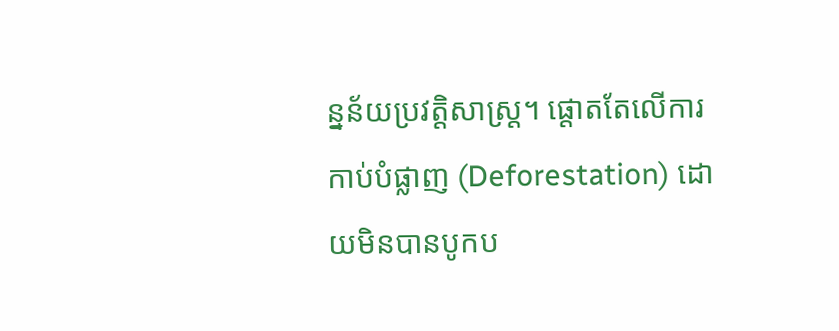ន្នន័យប្រវត្តិសាស្ត្រ។ ផ្តោតតែលើការកាប់បំផ្លាញ (Deforestation) ដោយមិនបានបូកប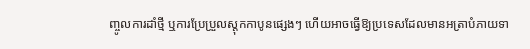ញ្ចូលការដាំថ្មី ឬការប្រែប្រួលស្តុកកាបូនផ្សេងៗ ហើយអាចធ្វើឱ្យប្រទេសដែលមានអត្រាបំភាយទា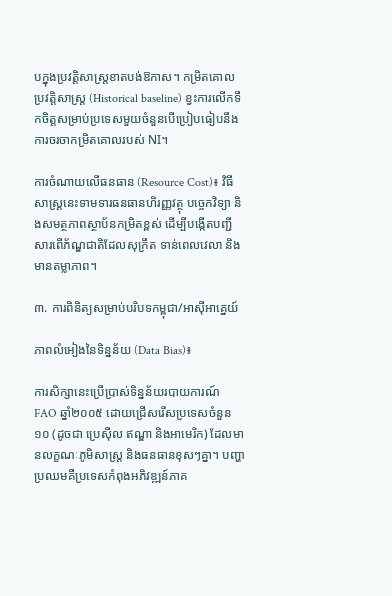បក្នុងប្រវត្តិសាស្ត្រខាតបង់ឱកាស។ កម្រិតគោលប្រវត្តិសាស្ត្រ (Historical baseline) ខ្វះការលើកទឹកចិត្តសម្រាប់ប្រទេសមួយចំនួនបើប្រៀបធៀបនឹងការចរចាកម្រិតគោលរបស់ NI។

ការចំណាយលើធនធាន (Resource Cost)៖ វិធីសាស្ត្រនេះទាមទារធនធានហិរញ្ញវត្ថុ បច្ចេកវិទ្យា និងសមត្ថភាពស្ថាប័នកម្រិតខ្ពស់ ដើម្បីបង្កើតបញ្ជីសារពើភ័ណ្ឌជាតិដែលសុក្រឹត ទាន់ពេលវេលា និងមានតម្លាភាព។

៣. ការពិនិត្យសម្រាប់បរិបទកម្ពុជា/អាស៊ីអាគ្នេយ៍

ភាពលំអៀងនៃទិន្នន័យ (Data Bias)៖

ការសិក្សានេះប្រើប្រាស់ទិន្នន័យរបាយការណ៍ FAO ឆ្នាំ២០០៥ ដោយជ្រើសរើសប្រទេសចំនួន១០ (ដូចជា ប្រេស៊ីល ឥណ្ឌា និងអាមេរិក) ដែលមានលក្ខណៈភូមិសាស្ត្រ និងធនធានខុសៗគ្នា។ បញ្ហាប្រឈមគឺប្រទេសកំពុងអភិវឌ្ឍន៍ភាគ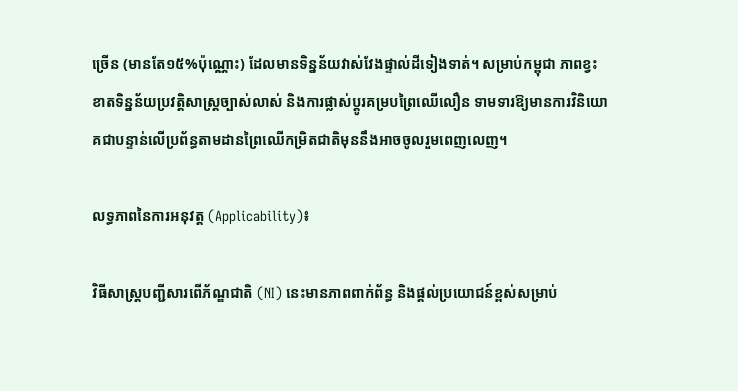ច្រើន (មានតែ១៥%ប៉ុណ្ណោះ) ដែលមានទិន្នន័យវាស់វែងផ្ទាល់ដីទៀងទាត់។ សម្រាប់កម្ពុជា ភាពខ្វះខាតទិន្នន័យប្រវត្តិសាស្ត្រច្បាស់លាស់ និងការផ្លាស់ប្តូរគម្របព្រៃឈើលឿន ទាមទារឱ្យមានការវិនិយោគជាបន្ទាន់លើប្រព័ន្ធតាមដានព្រៃឈើកម្រិតជាតិមុននឹងអាចចូលរួមពេញលេញ។

លទ្ធភាពនៃការអនុវត្ត (Applicability)៖

វិធីសាស្ត្របញ្ជីសារពើភ័ណ្ឌជាតិ (NI) នេះមានភាពពាក់ព័ន្ធ និងផ្តល់ប្រយោជន៍ខ្ពស់សម្រាប់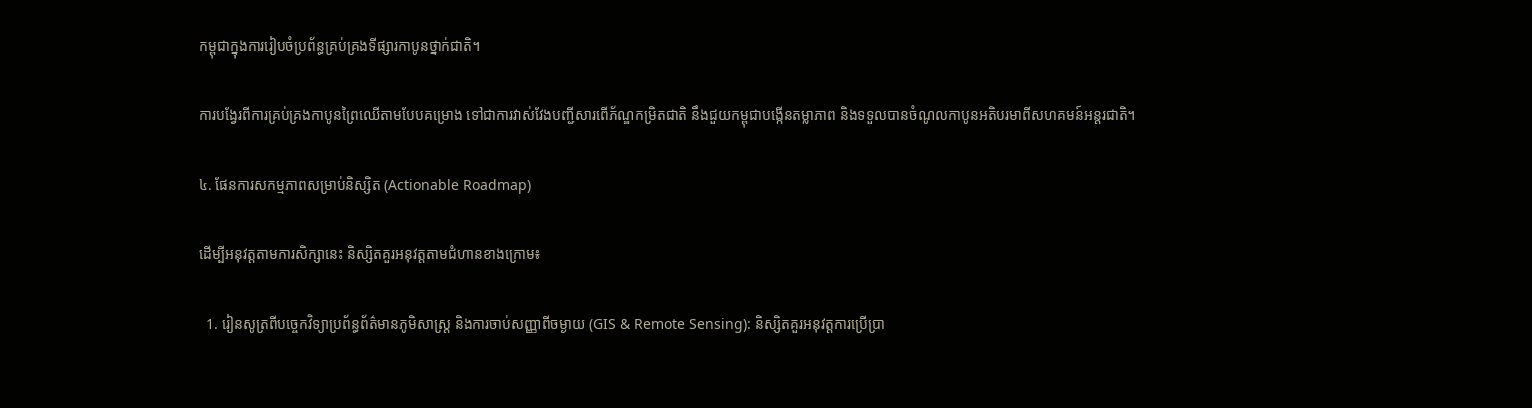កម្ពុជាក្នុងការរៀបចំប្រព័ន្ធគ្រប់គ្រងទីផ្សារកាបូនថ្នាក់ជាតិ។

ការបង្វែរពីការគ្រប់គ្រងកាបូនព្រៃឈើតាមបែបគម្រោង ទៅជាការវាស់វែងបញ្ជីសារពើភ័ណ្ឌកម្រិតជាតិ នឹងជួយកម្ពុជាបង្កើនតម្លាភាព និងទទួលបានចំណូលកាបូនអតិបរមាពីសហគមន៍អន្តរជាតិ។

៤. ផែនការសកម្មភាពសម្រាប់និស្សិត (Actionable Roadmap)

ដើម្បីអនុវត្តតាមការសិក្សានេះ និស្សិតគួរអនុវត្តតាមជំហានខាងក្រោម៖

  1. រៀនសូត្រពីបច្ចេកវិទ្យាប្រព័ន្ធព័ត៌មានភូមិសាស្ត្រ និងការចាប់សញ្ញាពីចម្ងាយ (GIS & Remote Sensing): និស្សិតគួរអនុវត្តការប្រើប្រា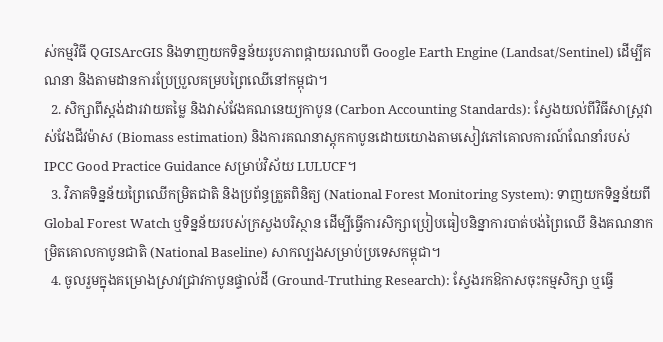ស់កម្មវិធី QGISArcGIS និងទាញយកទិន្នន័យរូបភាពផ្កាយរណបពី Google Earth Engine (Landsat/Sentinel) ដើម្បីគណនា និងតាមដានការប្រែប្រួលគម្របព្រៃឈើនៅកម្ពុជា។
  2. សិក្សាពីស្តង់ដារវាយតម្លៃ និងវាស់វែងគណនេយ្យកាបូន (Carbon Accounting Standards): ស្វែងយល់ពីវិធីសាស្ត្រវាស់វែងជីវម៉ាស (Biomass estimation) និងការគណនាស្តុកកាបូនដោយយោងតាមសៀវភៅគោលការណ៍ណែនាំរបស់ IPCC Good Practice Guidance សម្រាប់វិស័យ LULUCF។
  3. វិភាគទិន្នន័យព្រៃឈើកម្រិតជាតិ និងប្រព័ន្ធត្រួតពិនិត្យ (National Forest Monitoring System): ទាញយកទិន្នន័យពី Global Forest Watch ឬទិន្នន័យរបស់ក្រសួងបរិស្ថាន ដើម្បីធ្វើការសិក្សាប្រៀបធៀបនិន្នាការបាត់បង់ព្រៃឈើ និងគណនាកម្រិតគោលកាបូនជាតិ (National Baseline) សាកល្បងសម្រាប់ប្រទេសកម្ពុជា។
  4. ចូលរួមក្នុងគម្រោងស្រាវជ្រាវកាបូនផ្ទាល់ដី (Ground-Truthing Research): ស្វែងរកឱកាសចុះកម្មសិក្សា ឬធ្វើ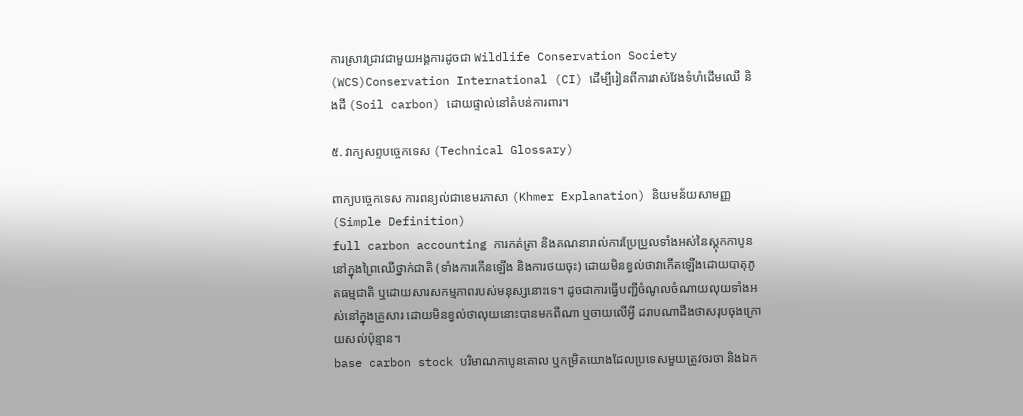ការស្រាវជ្រាវជាមួយអង្គការដូចជា Wildlife Conservation Society (WCS)Conservation International (CI) ដើម្បីរៀនពីការវាស់វែងទំហំដើមឈើ និងដី (Soil carbon) ដោយផ្ទាល់នៅតំបន់ការពារ។

៥. វាក្យសព្ទបច្ចេកទេស (Technical Glossary)

ពាក្យបច្ចេកទេស ការពន្យល់ជាខេមរភាសា (Khmer Explanation) និយមន័យសាមញ្ញ (Simple Definition)
full carbon accounting ការកត់ត្រា និងគណនារាល់ការប្រែប្រួលទាំងអស់នៃស្តុកកាបូននៅក្នុងព្រៃឈើថ្នាក់ជាតិ (ទាំងការកើនឡើង និងការថយចុះ) ដោយមិនខ្វល់ថាវាកើតឡើងដោយបាតុភូតធម្មជាតិ ឬដោយសារសកម្មភាពរបស់មនុស្សនោះទេ។ ដូចជាការធ្វើបញ្ជីចំណូលចំណាយលុយទាំងអស់នៅក្នុងគ្រួសារ ដោយមិនខ្វល់ថាលុយនោះបានមកពីណា ឬចាយលើអ្វី ដរាបណាដឹងថាសរុបចុងក្រោយសល់ប៉ុន្មាន។
base carbon stock បរិមាណកាបូនគោល ឬកម្រិតយោងដែលប្រទេសមួយត្រូវចរចា និងឯក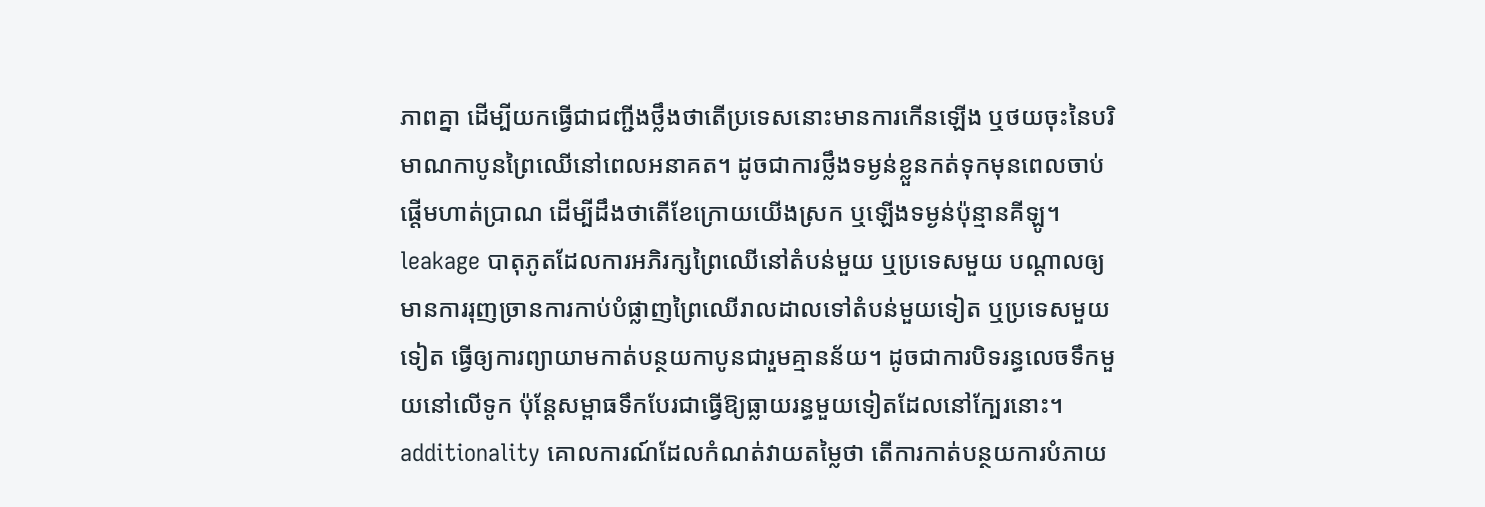ភាពគ្នា ដើម្បីយកធ្វើជាជញ្ជីងថ្លឹងថាតើប្រទេសនោះមានការកើនឡើង ឬថយចុះនៃបរិមាណកាបូនព្រៃឈើនៅពេលអនាគត។ ដូចជាការថ្លឹងទម្ងន់ខ្លួនកត់ទុកមុនពេលចាប់ផ្តើមហាត់ប្រាណ ដើម្បីដឹងថាតើខែក្រោយយើងស្រក ឬឡើងទម្ងន់ប៉ុន្មានគីឡូ។
leakage បាតុភូតដែលការអភិរក្សព្រៃឈើនៅតំបន់មួយ ឬប្រទេសមួយ បណ្តាលឲ្យមានការរុញច្រានការកាប់បំផ្លាញព្រៃឈើរាលដាលទៅតំបន់មួយទៀត ឬប្រទេសមួយទៀត ធ្វើឲ្យការព្យាយាមកាត់បន្ថយកាបូនជារួមគ្មានន័យ។ ដូចជាការបិទរន្ធលេចទឹកមួយនៅលើទូក ប៉ុន្តែសម្ពាធទឹកបែរជាធ្វើឱ្យធ្លាយរន្ធមួយទៀតដែលនៅក្បែរនោះ។
additionality គោលការណ៍ដែលកំណត់វាយតម្លៃថា តើការកាត់បន្ថយការបំភាយ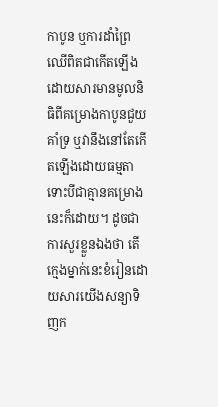កាបូន ឬការដាំព្រៃឈើពិតជាកើតឡើងដោយសារមានមូលនិធិពីគម្រោងកាបូនជួយគាំទ្រ ឬវានឹងនៅតែកើតឡើងដោយធម្មតាទោះបីជាគ្មានគម្រោងនេះក៏ដោយ។ ដូចជាការសួរខ្លួនឯងថា តើក្មេងម្នាក់នេះខំរៀនដោយសារយើងសន្យាទិញក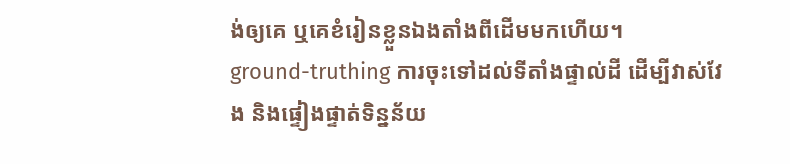ង់ឲ្យគេ ឬគេខំរៀនខ្លួនឯងតាំងពីដើមមកហើយ។
ground-truthing ការចុះទៅដល់ទីតាំងផ្ទាល់ដី ដើម្បីវាស់វែង និងផ្ទៀងផ្ទាត់ទិន្នន័យ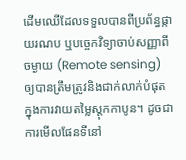ដើមឈើដែលទទួលបានពីប្រព័ន្ធផ្កាយរណប ឬបច្ចេកវិទ្យាចាប់សញ្ញាពីចម្ងាយ (Remote sensing) ឲ្យបានត្រឹមត្រូវនិងជាក់លាក់បំផុតក្នុងការវាយតម្លៃស្តុកកាបូន។ ដូចជាការមើលផែនទីនៅ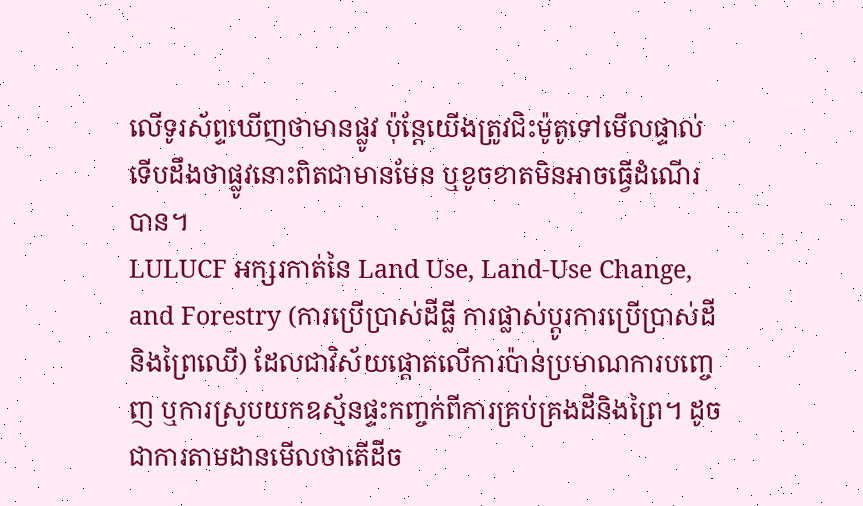លើទូរស័ព្ទឃើញថាមានផ្លូវ ប៉ុន្តែយើងត្រូវជិះម៉ូតូទៅមើលផ្ទាល់ទើបដឹងថាផ្លូវនោះពិតជាមានមែន ឬខូចខាតមិនអាចធ្វើដំណើរបាន។
LULUCF អក្សរកាត់នៃ Land Use, Land-Use Change, and Forestry (ការប្រើប្រាស់ដីធ្លី ការផ្លាស់ប្តូរការប្រើប្រាស់ដី និងព្រៃឈើ) ដែលជាវិស័យផ្តោតលើការប៉ាន់ប្រមាណការបញ្ចេញ ឬការស្រូបយកឧស្ម័នផ្ទះកញ្ចក់ពីការគ្រប់គ្រងដីនិងព្រៃ។ ដូចជាការតាមដានមើលថាតើដីច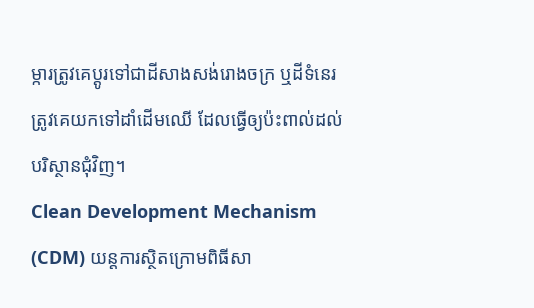ម្ការត្រូវគេប្តូរទៅជាដីសាងសង់រោងចក្រ ឬដីទំនេរត្រូវគេយកទៅដាំដើមឈើ ដែលធ្វើឲ្យប៉ះពាល់ដល់បរិស្ថានជុំវិញ។
Clean Development Mechanism (CDM) យន្តការស្ថិតក្រោមពិធីសា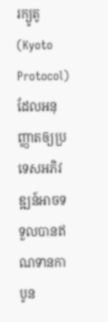រក្យូតូ (Kyoto Protocol) ដែលអនុញ្ញាតឲ្យប្រទេសអភិវឌ្ឍន៍អាចទទួលបានឥណទានកាបូន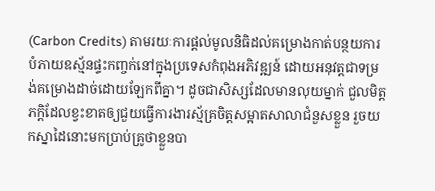(Carbon Credits) តាមរយៈការផ្តល់មូលនិធិដល់គម្រោងកាត់បន្ថយការបំភាយឧស្ម័នផ្ទះកញ្ចក់នៅក្នុងប្រទេសកំពុងអភិវឌ្ឍន៍ ដោយអនុវត្តជាទម្រង់គម្រោងដាច់ដោយឡែកពីគ្នា។ ដូចជាសិស្សដែលមានលុយម្នាក់ ជួលមិត្តភក្តិដែលខ្វះខាតឲ្យជួយធ្វើការងារស្ម័គ្រចិត្តសម្អាតសាលាជំនួសខ្លួន រួចយកស្នាដៃនោះមកប្រាប់គ្រូថាខ្លួនបា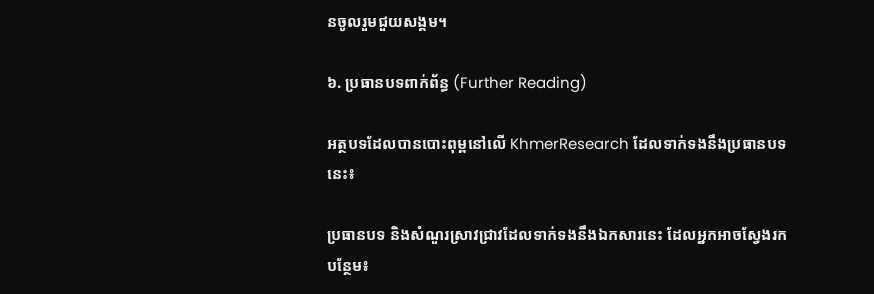នចូលរួមជួយសង្គម។

៦. ប្រធានបទពាក់ព័ន្ធ (Further Reading)

អត្ថបទដែលបានបោះពុម្ពនៅលើ KhmerResearch ដែលទាក់ទងនឹងប្រធានបទនេះ៖

ប្រធានបទ និងសំណួរស្រាវជ្រាវដែលទាក់ទងនឹងឯកសារនេះ ដែលអ្នកអាចស្វែងរកបន្ថែម៖